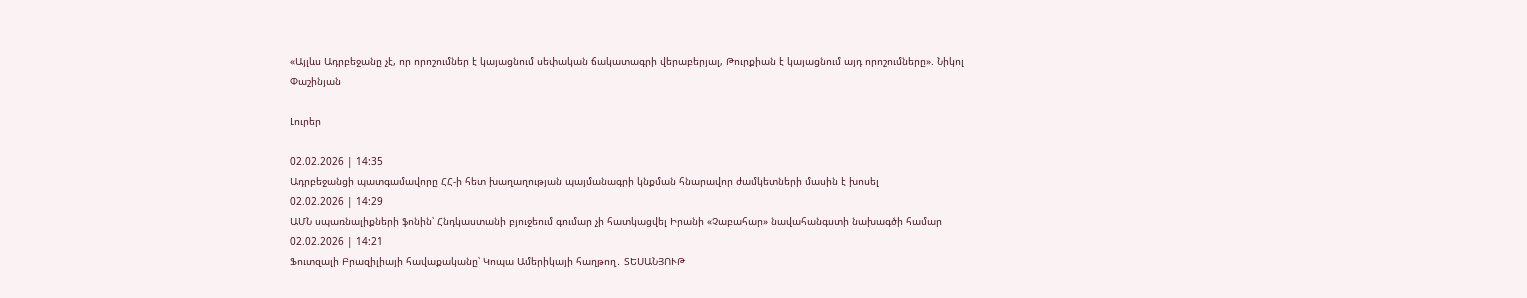«Այլևս Ադրբեջանը չէ, որ որոշումներ է կայացնում սեփական ճակատագրի վերաբերյալ, Թուրքիան է կայացնում այդ որոշումները». Նիկոլ Փաշինյան

Լուրեր

02.02.2026 | 14:35
Ադրբեջանցի պատգամավորը ՀՀ-ի հետ խաղաղության պայմանագրի կնքման հնարավոր ժամկետների մասին է խոսել
02.02.2026 | 14:29
ԱՄՆ սպառնալիքների ֆոնին՝ Հնդկաստանի բյուջեում գումար չի հատկացվել Իրանի «Չաբահար» նավահանգստի նախագծի համար
02.02.2026 | 14:21
Ֆուտզալի Բրազիլիայի հավաքականը՝ Կոպա Ամերիկայի հաղթող․ ՏԵՍԱՆՅՈՒԹ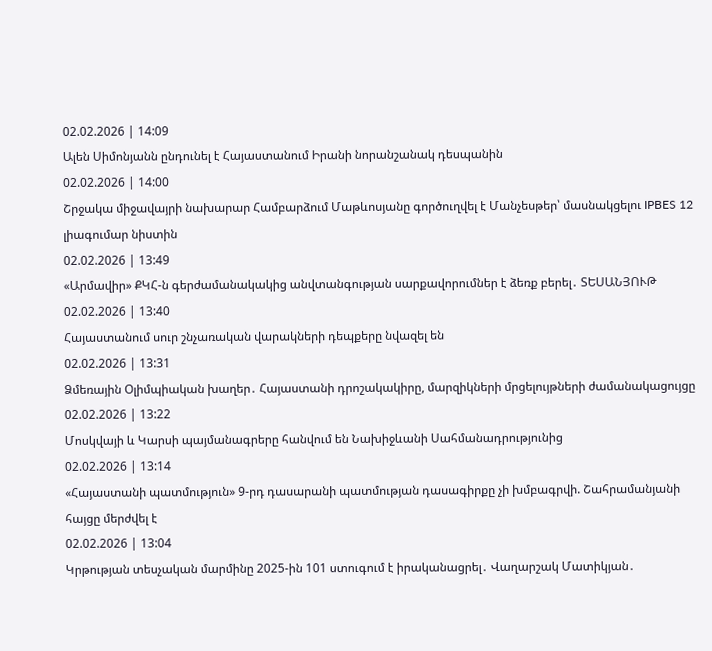02.02.2026 | 14:09
Ալեն Սիմոնյանն ընդունել է Հայաստանում Իրանի նորանշանակ դեսպանին
02.02.2026 | 14:00
Շրջակա միջավայրի նախարար Համբարձում Մաթևոսյանը գործուղվել է Մանչեսթեր՝ մասնակցելու IPBES 12 լիագումար նիստին
02.02.2026 | 13:49
«Արմավիր» ՔԿՀ-ն գերժամանակակից անվտանգության սարքավորումներ է ձեռք բերել․ ՏԵՍԱՆՅՈՒԹ
02.02.2026 | 13:40
Հայաստանում սուր շնչառական վարակների դեպքերը նվազել են
02.02.2026 | 13:31
Ձմեռային Օլիմպիական խաղեր․ Հայաստանի դրոշակակիրը, մարզիկների մրցելույթների ժամանակացույցը
02.02.2026 | 13:22
Մոսկվայի և Կարսի պայմանագրերը հանվում են Նախիջևանի Սահմանադրությունից
02.02.2026 | 13:14
«Հայաստանի պատմություն» 9-րդ դասարանի պատմության դասագիրքը չի խմբագրվի. Շահրամանյանի հայցը մերժվել է
02.02.2026 | 13:04
Կրթության տեսչական մարմինը 2025-ին 101 ստուգում է իրականացրել․ Վաղարշակ Մատիկյան․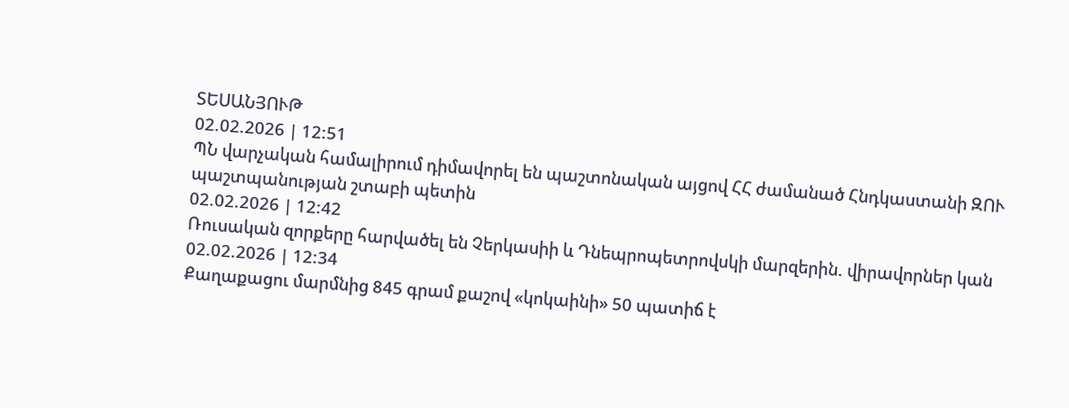ՏԵՍԱՆՅՈՒԹ
02.02.2026 | 12:51
ՊՆ վարչական համալիրում դիմավորել են պաշտոնական այցով ՀՀ ժամանած Հնդկաստանի ԶՈՒ պաշտպանության շտաբի պետին
02.02.2026 | 12:42
Ռուսական զորքերը հարվածել են Չերկասիի և Դնեպրոպետրովսկի մարզերին. վիրավորներ կան
02.02.2026 | 12:34
Քաղաքացու մարմնից 845 գրամ քաշով «կոկաինի» 50 պատիճ է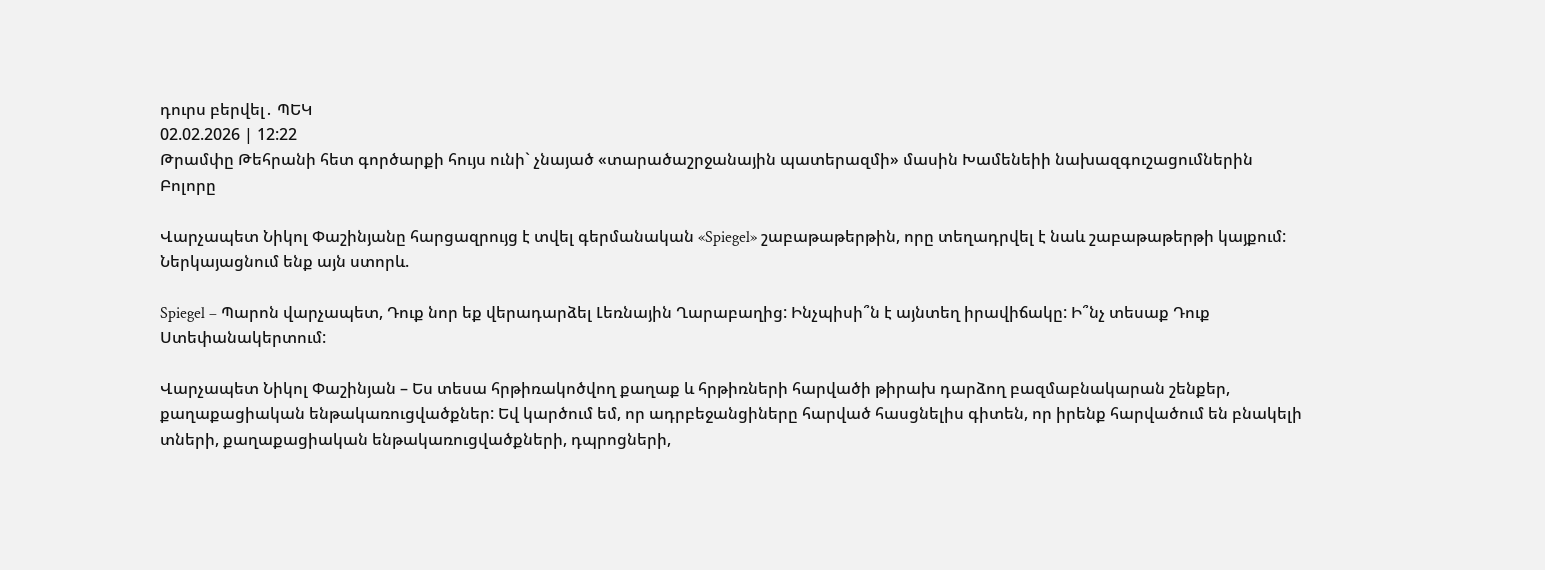դուրս բերվել․ ՊԵԿ
02.02.2026 | 12:22
Թրամփը Թեհրանի հետ գործարքի հույս ունի` չնայած «տարածաշրջանային պատերազմի» մասին Խամենեիի նախազգուշացումներին
Բոլորը

Վարչապետ Նիկոլ Փաշինյանը հարցազրույց է տվել գերմանական «Spiegel» շաբաթաթերթին, որը տեղադրվել է նաև շաբաթաթերթի կայքում: Ներկայացնում ենք այն ստորև.

Spiegel – Պարոն վարչապետ, Դուք նոր եք վերադարձել Լեռնային Ղարաբաղից: Ինչպիսի՞ն է այնտեղ իրավիճակը: Ի՞նչ տեսաք Դուք Ստեփանակերտում:

Վարչապետ Նիկոլ Փաշինյան – Ես տեսա հրթիռակոծվող քաղաք և հրթիռների հարվածի թիրախ դարձող բազմաբնակարան շենքեր, քաղաքացիական ենթակառուցվածքներ: Եվ կարծում եմ, որ ադրբեջանցիները հարված հասցնելիս գիտեն, որ իրենք հարվածում են բնակելի տների, քաղաքացիական ենթակառուցվածքների, դպրոցների,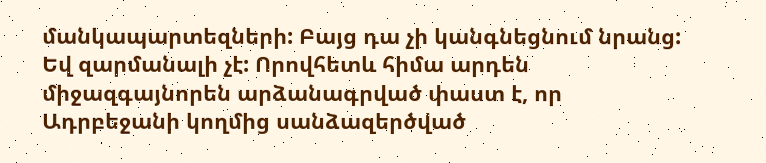մանկապարտեզների: Բայց դա չի կանգնեցնում նրանց: Եվ զարմանալի չէ: Որովհետև հիմա արդեն միջազգայնորեն արձանագրված փաստ է, որ Ադրբեջանի կողմից սանձազերծված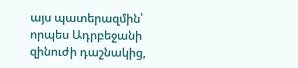այս պատերազմին՝ որպես Ադրբեջանի զինուժի դաշնակից,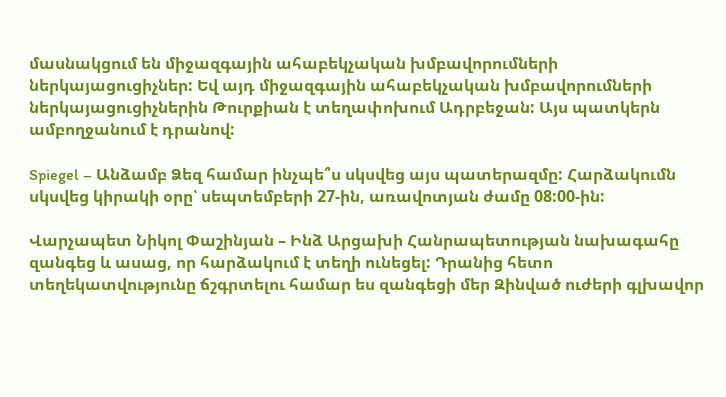մասնակցում են միջազգային ահաբեկչական խմբավորումների ներկայացուցիչներ: Եվ այդ միջազգային ահաբեկչական խմբավորումների ներկայացուցիչներին Թուրքիան է տեղափոխում Ադրբեջան: Այս պատկերն ամբողջանում է դրանով:

Spiegel – Անձամբ Ձեզ համար ինչպե՞ս սկսվեց այս պատերազմը: Հարձակումն սկսվեց կիրակի օրը՝ սեպտեմբերի 27-ին, առավոտյան ժամը 08:00-ին:

Վարչապետ Նիկոլ Փաշինյան – Ինձ Արցախի Հանրապետության նախագահը զանգեց և ասաց, որ հարձակում է տեղի ունեցել: Դրանից հետո տեղեկատվությունը ճշգրտելու համար ես զանգեցի մեր Զինված ուժերի գլխավոր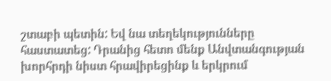շտաբի պետին: Եվ նա տեղեկությունները հաստատեց: Դրանից հետո մենք Անվտանգության խորհրդի նիստ հրավիրեցինք և երկրում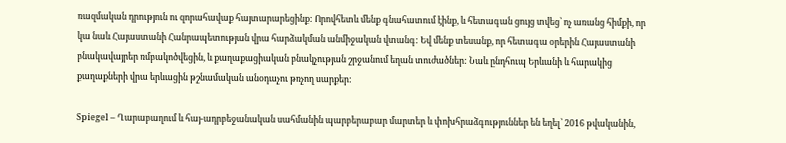ռազմական դրություն ու զորահավաք հայտարարեցինք: Որովհետև մենք գնահատում էինք, և հետագան ցույց տվեց՝ ոչ առանց հիմքի, որ կա նաև Հայաստանի Հանրապետության վրա հարձակման անմիջական վտանգ: Եվ մենք տեսանք, որ հետագա օրերին Հայաստանի բնակավայրեր ռմբակոծվեցին, և քաղաքացիական բնակչության շրջանում եղան տուժածներ: Նաև ընդհուպ Երևանի և հարակից քաղաքների վրա երևացին թշնամական անօդաչու թռչող սարքեր:

Spiegel – Ղարաբաղում և հայ-ադրբեջանական սահմանին պարբերաբար մարտեր և փոխհրաձգություններ են եղել՝ 2016 թվականին,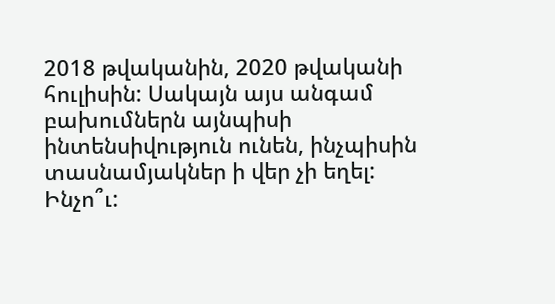2018 թվականին, 2020 թվականի հուլիսին: Սակայն այս անգամ բախումներն այնպիսի ինտենսիվություն ունեն, ինչպիսին տասնամյակներ ի վեր չի եղել: Ինչո՞ւ: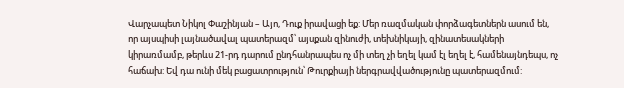Վարչապետ Նիկոլ Փաշինյան – Այո, Դուք իրավացի եք: Մեր ռազմական փորձագետներն ասում են, որ այսպիսի լայնածավալ պատերազմ՝ այսքան զինուժի, տեխնիկայի, զինատեսակների կիրառմամբ, թերևս 21-րդ դարում ընդհանրապես ոչ մի տեղ չի եղել կամ էլ եղել է, համենայնդեպս, ոչ հաճախ: Եվ դա ունի մեկ բացատրություն՝ Թուրքիայի ներգրավվածությունը պատերազմում: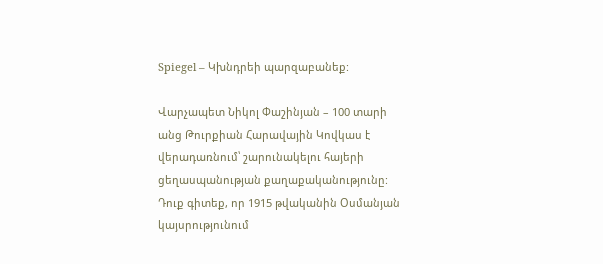Spiegel – Կխնդրեի պարզաբանեք:

Վարչապետ Նիկոլ Փաշինյան – 100 տարի անց Թուրքիան Հարավային Կովկաս է վերադառնում՝ շարունակելու հայերի ցեղասպանության քաղաքականությունը: Դուք գիտեք, որ 1915 թվականին Օսմանյան կայսրությունում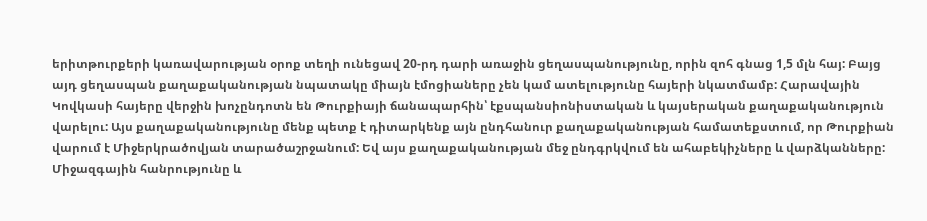երիտթուրքերի կառավարության օրոք տեղի ունեցավ 20-րդ դարի առաջին ցեղասպանությունը, որին զոհ գնաց 1,5 մլն հայ: Բայց այդ ցեղասպան քաղաքականության նպատակը միայն էմոցիաները չեն կամ ատելությունը հայերի նկատմամբ: Հարավային Կովկասի հայերը վերջին խոչընդոտն են Թուրքիայի ճանապարհին՝ էքսպանսիոնիստական և կայսերական քաղաքականություն վարելու: Այս քաղաքականությունը մենք պետք է դիտարկենք այն ընդհանուր քաղաքականության համատեքստում, որ Թուրքիան վարում է Միջերկրածովյան տարածաշրջանում: Եվ այս քաղաքականության մեջ ընդգրկվում են ահաբեկիչները և վարձկանները: Միջազգային հանրությունը և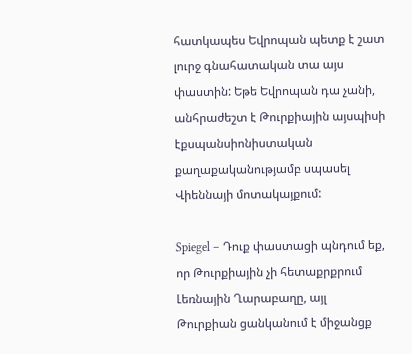հատկապես Եվրոպան պետք է շատ լուրջ գնահատական տա այս փաստին: Եթե Եվրոպան դա չանի, անհրաժեշտ է Թուրքիային այսպիսի էքսպանսիոնիստական քաղաքականությամբ սպասել Վիեննայի մոտակայքում:

Spiegel – Դուք փաստացի պնդում եք, որ Թուրքիային չի հետաքրքրում Լեռնային Ղարաբաղը, այլ Թուրքիան ցանկանում է միջանցք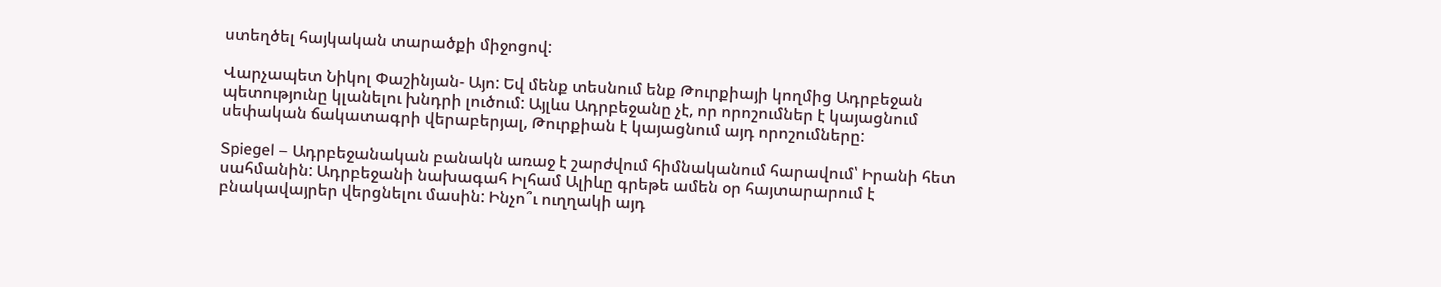ստեղծել հայկական տարածքի միջոցով:

Վարչապետ Նիկոլ Փաշինյան- Այո: Եվ մենք տեսնում ենք Թուրքիայի կողմից Ադրբեջան պետությունը կլանելու խնդրի լուծում: Այլևս Ադրբեջանը չէ, որ որոշումներ է կայացնում սեփական ճակատագրի վերաբերյալ, Թուրքիան է կայացնում այդ որոշումները:

Spiegel – Ադրբեջանական բանակն առաջ է շարժվում հիմնականում հարավում՝ Իրանի հետ սահմանին: Ադրբեջանի նախագահ Իլհամ Ալիևը գրեթե ամեն օր հայտարարում է բնակավայրեր վերցնելու մասին: Ինչո՞ւ ուղղակի այդ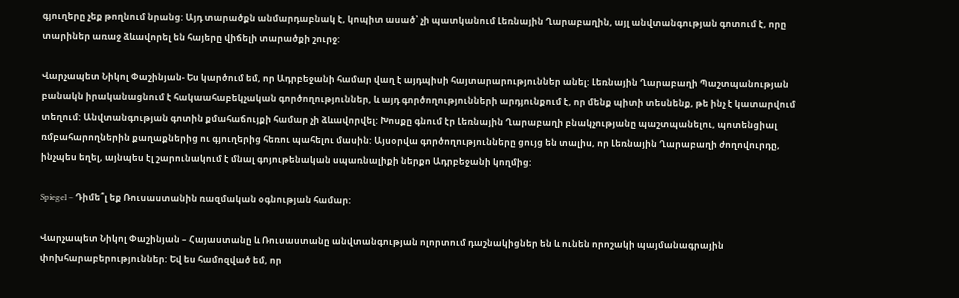գյուղերը չեք թողնում նրանց: Այդ տարածքն անմարդաբնակ է, կոպիտ ասած՝ չի պատկանում Լեռնային Ղարաբաղին, այլ անվտանգության գոտում է, որը տարիներ առաջ ձևավորել են հայերը վիճելի տարածքի շուրջ:

Վարչապետ Նիկոլ Փաշինյան- Ես կարծում եմ, որ Ադրբեջանի համար վաղ է այդպիսի հայտարարություններ անել: Լեռնային Ղարաբաղի Պաշտպանության բանակն իրականացնում է հակաահաբեկչական գործողություններ, և այդ գործողությունների արդյունքում է, որ մենք պիտի տեսնենք, թե ինչ է կատարվում տեղում: Անվտանգության գոտին քմահաճույքի համար չի ձևավորվել: Խոսքը գնում էր Լեռնային Ղարաբաղի բնակչությանը պաշտպանելու, պոտենցիալ ռմբահարողներին քաղաքներից ու գյուղերից հեռու պահելու մասին: Այսօրվա գործողությունները ցույց են տալիս, որ Լեռնային Ղարաբաղի ժողովուրդը, ինչպես եղել, այնպես էլ շարունակում է մնալ գոյութենական սպառնալիքի ներքո Ադրբեջանի կողմից:

Spiegel – Դիմե՞լ եք Ռուսաստանին ռազմական օգնության համար:

Վարչապետ Նիկոլ Փաշինյան – Հայաստանը և Ռուսաստանը անվտանգության ոլորտում դաշնակիցներ են և ունեն որոշակի պայմանագրային փոխհարաբերություններ: Եվ ես համոզված եմ, որ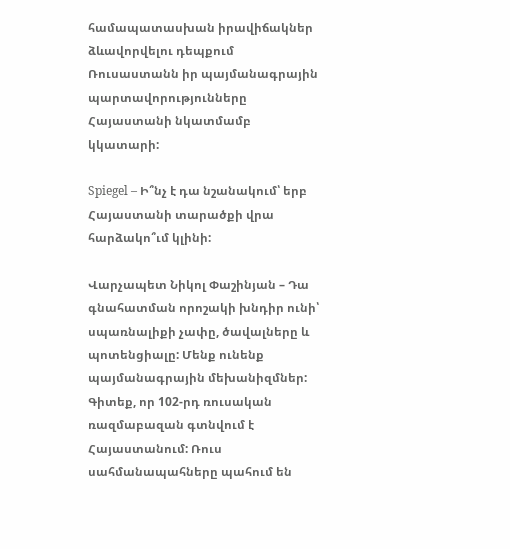համապատասխան իրավիճակներ ձևավորվելու դեպքում Ռուսաստանն իր պայմանագրային պարտավորությունները Հայաստանի նկատմամբ կկատարի:

Spiegel – Ի՞նչ է դա նշանակում՝ երբ Հայաստանի տարածքի վրա հարձակո՞ւմ կլինի:

Վարչապետ Նիկոլ Փաշինյան – Դա գնահատման որոշակի խնդիր ունի՝ սպառնալիքի չափը, ծավալները և պոտենցիալը: Մենք ունենք պայմանագրային մեխանիզմներ: Գիտեք, որ 102-րդ ռուսական ռազմաբազան գտնվում է Հայաստանում: Ռուս սահմանապահները պահում են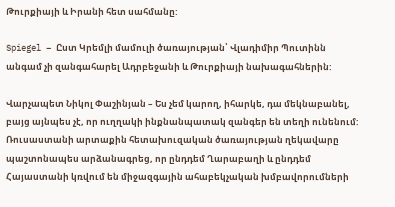Թուրքիայի և Իրանի հետ սահմանը:

Spiegel – Ըստ Կրեմլի մամուլի ծառայության՝ Վլադիմիր Պուտինն անգամ չի զանգահարել Ադրբեջանի և Թուրքիայի նախագահներին:

Վարչապետ Նիկոլ Փաշինյան – Ես չեմ կարող, իհարկե, դա մեկնաբանել, բայց այնպես չէ, որ ուղղակի ինքնանպատակ զանգեր են տեղի ունենում: Ռուսաստանի արտաքին հետախուզական ծառայության ղեկավարը պաշտոնապես արձանագրեց, որ ընդդեմ Ղարաբաղի և ընդդեմ Հայաստանի կռվում են միջազգային ահաբեկչական խմբավորումների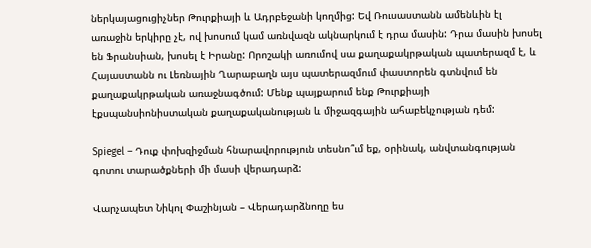ներկայացուցիչներ Թուրքիայի և Ադրբեջանի կողմից: Եվ Ռուսաստանն ամենևին էլ առաջին երկիրը չէ, ով խոսում կամ առնվազն ակնարկում է դրա մասին: Դրա մասին խոսել են Ֆրանսիան, խոսել է Իրանը: Որոշակի առումով սա քաղաքակրթական պատերազմ է, և Հայաստանն ու Լեռնային Ղարաբաղն այս պատերազմում փաստորեն գտնվում են քաղաքակրթական առաջնագծում: Մենք պայքարում ենք Թուրքիայի էքսպանսիոնիստական քաղաքականության և միջազգային ահաբեկչության դեմ:

Spiegel – Դուք փոխզիջման հնարավորություն տեսնո՞ւմ եք, օրինակ, անվտանգության գոտու տարածքների մի մասի վերադարձ:

Վարչապետ Նիկոլ Փաշինյան – Վերադարձնողը ես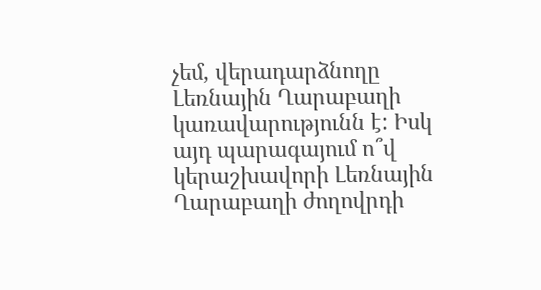չեմ, վերադարձնողը Լեռնային Ղարաբաղի կառավարությունն է: Իսկ այդ պարագայում ո՞վ կերաշխավորի Լեռնային Ղարաբաղի ժողովրդի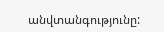անվտանգությունը: